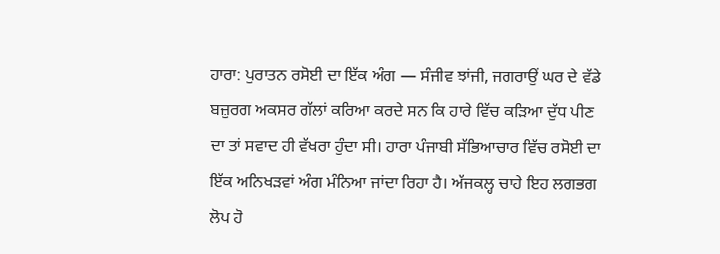ਹਾਰਾ: ਪੁਰਾਤਨ ਰਸੋਈ ਦਾ ਇੱਕ ਅੰਗ — ਸੰਜੀਵ ਝਾਂਜੀ, ਜਗਰਾਉਂ ਘਰ ਦੇ ਵੱਡੇ ਬਜ਼ੁਰਗ ਅਕਸਰ ਗੱਲਾਂ ਕਰਿਆ ਕਰਦੇ ਸਨ ਕਿ ਹਾਰੇ ਵਿੱਚ ਕੜਿਆ ਦੁੱਧ ਪੀਣ ਦਾ ਤਾਂ ਸਵਾਦ ਹੀ ਵੱਖਰਾ ਹੁੰਦਾ ਸੀ। ਹਾਰਾ ਪੰਜਾਬੀ ਸੱਭਿਆਚਾਰ ਵਿੱਚ ਰਸੋਈ ਦਾ ਇੱਕ ਅਨਿਖੜਵਾਂ ਅੰਗ ਮੰਨਿਆ ਜਾਂਦਾ ਰਿਹਾ ਹੈ। ਅੱਜਕਲ੍ਹ ਚਾਹੇ ਇਹ ਲਗਭਗ ਲੋਪ ਹੋ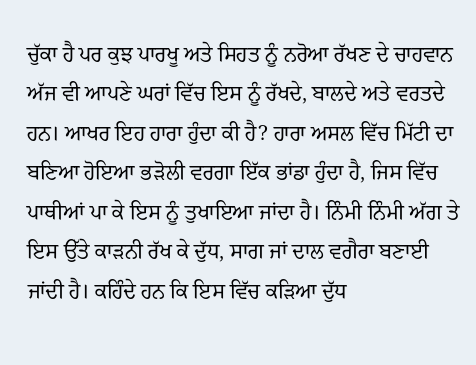ਚੁੱਕਾ ਹੈ ਪਰ ਕੁਝ ਪਾਰਖੂ ਅਤੇ ਸਿਹਤ ਨੂੰ ਨਰੋਆ ਰੱਖਣ ਦੇ ਚਾਹਵਾਨ ਅੱਜ ਵੀ ਆਪਣੇ ਘਰਾਂ ਵਿੱਚ ਇਸ ਨੂੰ ਰੱਖਦੇ, ਬਾਲਦੇ ਅਤੇ ਵਰਤਦੇ ਹਨ। ਆਖਰ ਇਹ ਹਾਰਾ ਹੁੰਦਾ ਕੀ ਹੈ? ਹਾਰਾ ਅਸਲ ਵਿੱਚ ਮਿੱਟੀ ਦਾ ਬਣਿਆ ਹੋਇਆ ਭੜੋਲੀ ਵਰਗਾ ਇੱਕ ਭਾਂਡਾ ਹੁੰਦਾ ਹੈ, ਜਿਸ ਵਿੱਚ ਪਾਥੀਆਂ ਪਾ ਕੇ ਇਸ ਨੂੰ ਤੁਖਾਇਆ ਜਾਂਦਾ ਹੈ। ਨਿੰਮੀ ਨਿੰਮੀ ਅੱਗ ਤੇ ਇਸ ਉੱਤੇ ਕਾੜਨੀ ਰੱਖ ਕੇ ਦੁੱਧ, ਸਾਗ ਜਾਂ ਦਾਲ ਵਗੈਰਾ ਬਣਾਈ ਜਾਂਦੀ ਹੈ। ਕਹਿੰਦੇ ਹਨ ਕਿ ਇਸ ਵਿੱਚ ਕੜਿਆ ਦੁੱਧ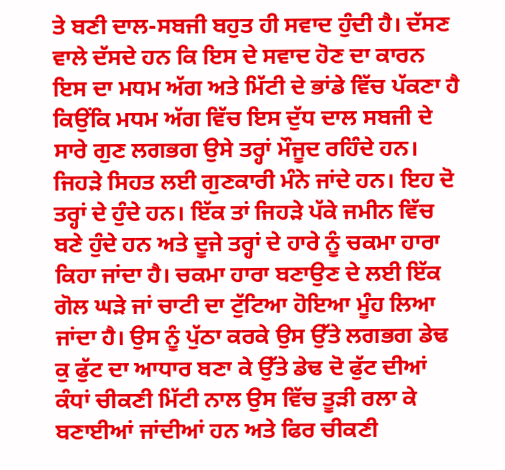ਤੇ ਬਣੀ ਦਾਲ-ਸਬਜੀ ਬਹੁਤ ਹੀ ਸਵਾਦ ਹੁੰਦੀ ਹੈ। ਦੱਸਣ ਵਾਲੇ ਦੱਸਦੇ ਹਨ ਕਿ ਇਸ ਦੇ ਸਵਾਦ ਹੋਣ ਦਾ ਕਾਰਨ ਇਸ ਦਾ ਮਧਮ ਅੱਗ ਅਤੇ ਮਿੱਟੀ ਦੇ ਭਾਂਡੇ ਵਿੱਚ ਪੱਕਣਾ ਹੈ ਕਿਉਂਕਿ ਮਧਮ ਅੱਗ ਵਿੱਚ ਇਸ ਦੁੱਧ ਦਾਲ ਸਬਜੀ ਦੇ ਸਾਰੇ ਗੁਣ ਲਗਭਗ ਉਸੇ ਤਰ੍ਹਾਂ ਮੌਜੂਦ ਰਹਿੰਦੇ ਹਨ। ਜਿਹੜੇ ਸਿਹਤ ਲਈ ਗੁਣਕਾਰੀ ਮੰਨੇ ਜਾਂਦੇ ਹਨ। ਇਹ ਦੋ ਤਰ੍ਹਾਂ ਦੇ ਹੁੰਦੇ ਹਨ। ਇੱਕ ਤਾਂ ਜਿਹੜੇ ਪੱਕੇ ਜਮੀਨ ਵਿੱਚ ਬਣੇ ਹੁੰਦੇ ਹਨ ਅਤੇ ਦੂਜੇ ਤਰ੍ਹਾਂ ਦੇ ਹਾਰੇ ਨੂੰ ਚਕਮਾ ਹਾਰਾ ਕਿਹਾ ਜਾਂਦਾ ਹੈ। ਚਕਮਾ ਹਾਰਾ ਬਣਾਉਣ ਦੇ ਲਈ ਇੱਕ ਗੋਲ ਘੜੇ ਜਾਂ ਚਾਟੀ ਦਾ ਟੁੱਟਿਆ ਹੋਇਆ ਮੂੰਹ ਲਿਆ ਜਾਂਦਾ ਹੈ। ਉਸ ਨੂੰ ਪੁੱਠਾ ਕਰਕੇ ਉਸ ਉੱਤੇ ਲਗਭਗ ਡੇਢ ਕੁ ਫੁੱਟ ਦਾ ਆਧਾਰ ਬਣਾ ਕੇ ਉੱਤੇ ਡੇਢ ਦੋ ਫੁੱਟ ਦੀਆਂ ਕੰਧਾਂ ਚੀਕਣੀ ਮਿੱਟੀ ਨਾਲ ਉਸ ਵਿੱਚ ਤੂੜੀ ਰਲਾ ਕੇ ਬਣਾਈਆਂ ਜਾਂਦੀਆਂ ਹਨ ਅਤੇ ਫਿਰ ਚੀਕਣੀ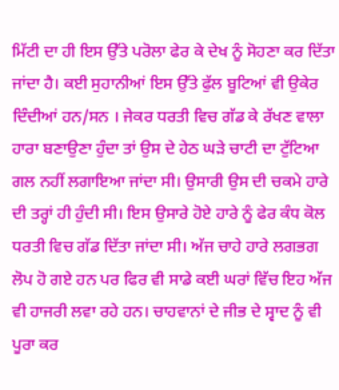ਮਿੱਟੀ ਦਾ ਹੀ ਇਸ ਉੱਤੇ ਪਰੋਲਾ ਫੇਰ ਕੇ ਦੇਖ ਨੂੰ ਸੋਹਣਾ ਕਰ ਦਿੱਤਾ ਜਾਂਦਾ ਹੈ। ਕਈ ਸੁਹਾਨੀਆਂ ਇਸ ਉੱਤੇ ਫੁੱਲ ਬੂਟਿਆਂ ਵੀ ਉਕੇਰ ਦਿੰਦੀਆਂ ਹਨ/ਸਨ । ਜੇਕਰ ਧਰਤੀ ਵਿਚ ਗੱਡ ਕੇ ਰੱਖਣ ਵਾਲਾ ਹਾਰਾ ਬਣਾਉਣਾ ਹੁੰਦਾ ਤਾਂ ਉਸ ਦੇ ਹੇਠ ਘੜੇ ਚਾਟੀ ਦਾ ਟੁੱਟਿਆ ਗਲ ਨਹੀਂ ਲਗਾਇਆ ਜਾਂਦਾ ਸੀ। ਉਸਾਰੀ ਉਸ ਦੀ ਚਕਮੇ ਹਾਰੇ ਦੀ ਤਰ੍ਹਾਂ ਹੀ ਹੁੰਦੀ ਸੀ। ਇਸ ਉਸਾਰੇ ਹੋਏ ਹਾਰੇ ਨੂੰ ਫੇਰ ਕੰਧ ਕੋਲ ਧਰਤੀ ਵਿਚ ਗੱਡ ਦਿੱਤਾ ਜਾਂਦਾ ਸੀ। ਅੱਜ ਚਾਹੇ ਹਾਰੇ ਲਗਭਗ ਲੋਪ ਹੋ ਗਏ ਹਨ ਪਰ ਫਿਰ ਵੀ ਸਾਡੇ ਕਈ ਘਰਾਂ ਵਿੱਚ ਇਹ ਅੱਜ ਵੀ ਹਾਜਰੀ ਲਵਾ ਰਹੇ ਹਨ। ਚਾਹਵਾਨਾਂ ਦੇ ਜੀਭ ਦੇ ਸ੍ਵਾਦ ਨੂੰ ਵੀ ਪੂਰਾ ਕਰ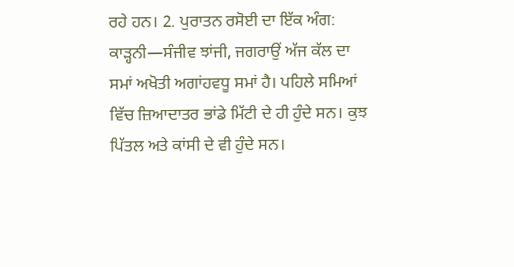ਰਹੇ ਹਨ। 2. ਪੁਰਾਤਨ ਰਸੋਈ ਦਾ ਇੱਕ ਅੰਗ: ਕਾੜ੍ਹਨੀ—ਸੰਜੀਵ ਝਾਂਜੀ, ਜਗਰਾਉਂ ਅੱਜ ਕੱਲ ਦਾ ਸਮਾਂ ਅਖੋਤੀ ਅਗਾਂਹਵਧੂ ਸਮਾਂ ਹੈ। ਪਹਿਲੇ ਸਮਿਆਂ ਵਿੱਚ ਜ਼ਿਆਦਾਤਰ ਭਾਂਡੇ ਮਿੱਟੀ ਦੇ ਹੀ ਹੁੰਦੇ ਸਨ। ਕੁਝ ਪਿੱਤਲ ਅਤੇ ਕਾਂਸੀ ਦੇ ਵੀ ਹੁੰਦੇ ਸਨ।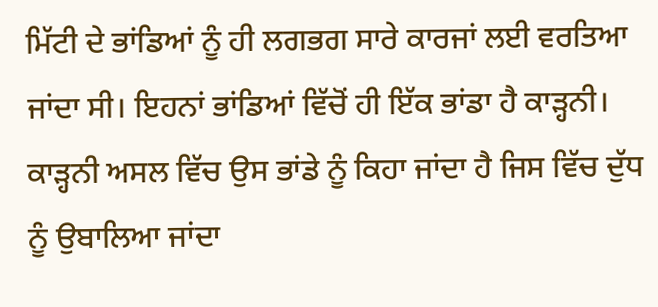ਮਿੱਟੀ ਦੇ ਭਾਂਡਿਆਂ ਨੂੰ ਹੀ ਲਗਭਗ ਸਾਰੇ ਕਾਰਜਾਂ ਲਈ ਵਰਤਿਆ ਜਾਂਦਾ ਸੀ। ਇਹਨਾਂ ਭਾਂਡਿਆਂ ਵਿੱਚੋਂ ਹੀ ਇੱਕ ਭਾਂਡਾ ਹੈ ਕਾੜ੍ਹਨੀ। ਕਾੜ੍ਹਨੀ ਅਸਲ ਵਿੱਚ ਉਸ ਭਾਂਡੇ ਨੂੰ ਕਿਹਾ ਜਾਂਦਾ ਹੈ ਜਿਸ ਵਿੱਚ ਦੁੱਧ ਨੂੰ ਉਬਾਲਿਆ ਜਾਂਦਾ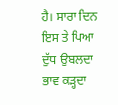ਹੈ। ਸਾਰਾ ਦਿਨ ਇਸ ਤੇ ਪਿਆ ਦੁੱਧ ਉਬਲਦਾ ਭਾਵ ਕੜ੍ਹਦਾ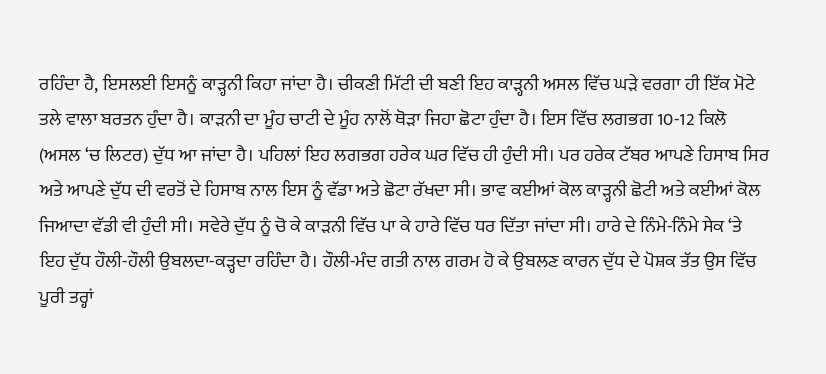ਰਹਿੰਦਾ ਹੈ, ਇਸਲਈ ਇਸਨੂੰ ਕਾੜ੍ਹਨੀ ਕਿਹਾ ਜਾਂਦਾ ਹੈ। ਚੀਕਣੀ ਮਿੱਟੀ ਦੀ ਬਣੀ ਇਹ ਕਾੜ੍ਹਨੀ ਅਸਲ ਵਿੱਚ ਘੜੇ ਵਰਗਾ ਹੀ ਇੱਕ ਮੋਟੇ ਤਲੇ ਵਾਲਾ ਬਰਤਨ ਹੁੰਦਾ ਹੈ। ਕਾੜਨੀ ਦਾ ਮੂੰਹ ਚਾਟੀ ਦੇ ਮੂੰਹ ਨਾਲੋਂ ਥੋੜਾ ਜਿਹਾ ਛੋਟਾ ਹੁੰਦਾ ਹੈ। ਇਸ ਵਿੱਚ ਲਗਭਗ 10-12 ਕਿਲੋ (ਅਸਲ ‘ਚ ਲਿਟਰ) ਦੁੱਧ ਆ ਜਾਂਦਾ ਹੈ। ਪਹਿਲਾਂ ਇਹ ਲਗਭਗ ਹਰੇਕ ਘਰ ਵਿੱਚ ਹੀ ਹੁੰਦੀ ਸੀ। ਪਰ ਹਰੇਕ ਟੱਬਰ ਆਪਣੇ ਹਿਸਾਬ ਸਿਰ ਅਤੇ ਆਪਣੇ ਦੁੱਧ ਦੀ ਵਰਤੋਂ ਦੇ ਹਿਸਾਬ ਨਾਲ ਇਸ ਨੂੰ ਵੱਡਾ ਅਤੇ ਛੋਟਾ ਰੱਖਦਾ ਸੀ। ਭਾਵ ਕਈਆਂ ਕੋਲ ਕਾੜ੍ਹਨੀ ਛੋਟੀ ਅਤੇ ਕਈਆਂ ਕੋਲ ਜਿਆਦਾ ਵੱਡੀ ਵੀ ਹੁੰਦੀ ਸੀ। ਸਵੇਰੇ ਦੁੱਧ ਨੂੰ ਚੋ ਕੇ ਕਾੜਨੀ ਵਿੱਚ ਪਾ ਕੇ ਹਾਰੇ ਵਿੱਚ ਧਰ ਦਿੱਤਾ ਜਾਂਦਾ ਸੀ। ਹਾਰੇ ਦੇ ਨਿੰਮੇ-ਨਿੰਮੇ ਸੇਕ ‘ਤੇ ਇਹ ਦੁੱਧ ਹੌਲੀ-ਹੌਲੀ ਉਬਲਦਾ-ਕੜ੍ਹਦਾ ਰਹਿੰਦਾ ਹੈ। ਹੌਲੀ-ਮੰਦ ਗਤੀ ਨਾਲ ਗਰਮ ਹੋ ਕੇ ਉਬਲਣ ਕਾਰਨ ਦੁੱਧ ਦੇ ਪੋਸ਼ਕ ਤੱਤ ਉਸ ਵਿੱਚ ਪੂਰੀ ਤਰ੍ਹਾਂ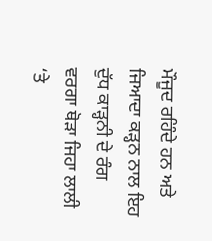ਮੌਜੂਦ ਰਹਿੰਦੇ ਹਨ ਅਤੇ ਜਿਆਦਾ ਕੜ੍ਹਨ ਨਾਲ ਇਹ ਦੁੱਧ ਕਾੜ੍ਹਨੀ ਦੇ ਰੰਗ ਵਰਗਾ ਥੋੜਾ ਜਿਹਾ ਲਾਲੀ ‘ਤੇ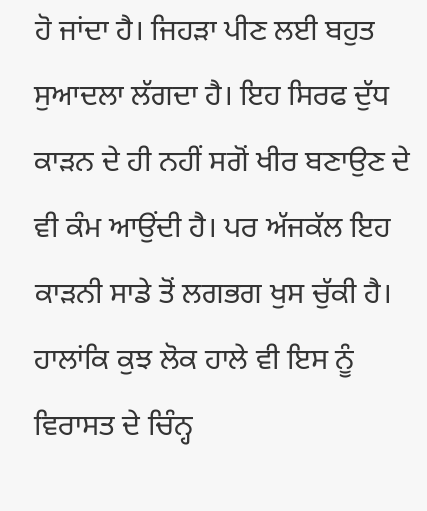ਹੋ ਜਾਂਦਾ ਹੈ। ਜਿਹੜਾ ਪੀਣ ਲਈ ਬਹੁਤ ਸੁਆਦਲਾ ਲੱਗਦਾ ਹੈ। ਇਹ ਸਿਰਫ ਦੁੱਧ ਕਾੜਨ ਦੇ ਹੀ ਨਹੀਂ ਸਗੋਂ ਖੀਰ ਬਣਾਉਣ ਦੇ ਵੀ ਕੰਮ ਆਉਂਦੀ ਹੈ। ਪਰ ਅੱਜਕੱਲ ਇਹ ਕਾੜਨੀ ਸਾਡੇ ਤੋਂ ਲਗਭਗ ਖੁਸ ਚੁੱਕੀ ਹੈ। ਹਾਲਾਂਕਿ ਕੁਝ ਲੋਕ ਹਾਲੇ ਵੀ ਇਸ ਨੂੰ ਵਿਰਾਸਤ ਦੇ ਚਿੰਨ੍ਹ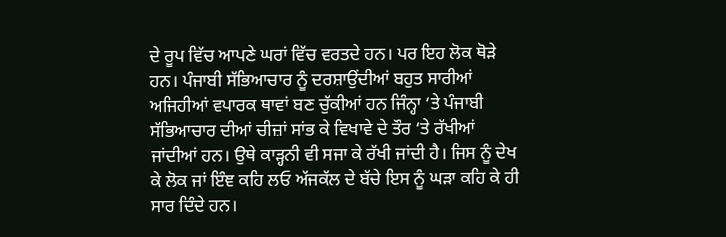ਦੇ ਰੂਪ ਵਿੱਚ ਆਪਣੇ ਘਰਾਂ ਵਿੱਚ ਵਰਤਦੇ ਹਨ। ਪਰ ਇਹ ਲੋਕ ਥੋੜੇ ਹਨ। ਪੰਜਾਬੀ ਸੱਭਿਆਚਾਰ ਨੂੰ ਦਰਸ਼ਾਉਂਦੀਆਂ ਬਹੁਤ ਸਾਰੀਆਂ ਅਜਿਹੀਆਂ ਵਪਾਰਕ ਥਾਵਾਂ ਬਣ ਚੁੱਕੀਆਂ ਹਨ ਜਿੰਨ੍ਹਾ ‘ਤੇ ਪੰਜਾਬੀ ਸੱਭਿਆਚਾਰ ਦੀਆਂ ਚੀਜ਼ਾਂ ਸਾਂਭ ਕੇ ਵਿਖਾਵੇ ਦੇ ਤੌਰ ‘ਤੇ ਰੱਖੀਆਂ ਜਾਂਦੀਆਂ ਹਨ। ਉਥੇ ਕਾੜ੍ਹਨੀ ਵੀ ਸਜਾ ਕੇ ਰੱਖੀ ਜਾਂਦੀ ਹੈ। ਜਿਸ ਨੂੰ ਦੇਖ ਕੇ ਲੋਕ ਜਾਂ ਇੰਞ ਕਹਿ ਲਓ ਅੱਜਕੱਲ ਦੇ ਬੱਚੇ ਇਸ ਨੂੰ ਘੜਾ ਕਹਿ ਕੇ ਹੀ ਸਾਰ ਦਿੰਦੇ ਹਨ।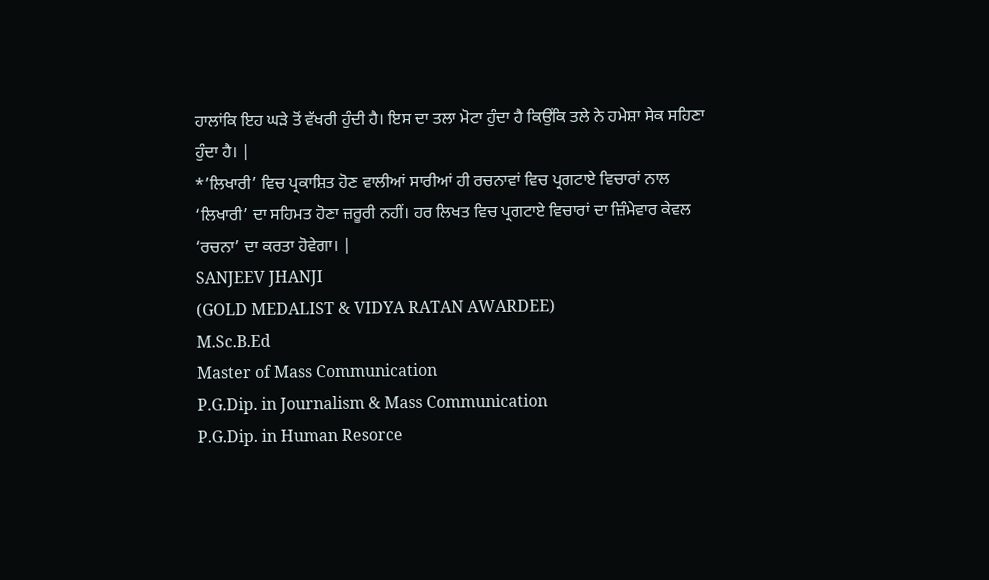ਹਾਲਾਂਕਿ ਇਹ ਘੜੇ ਤੋਂ ਵੱਖਰੀ ਹੁੰਦੀ ਹੈ। ਇਸ ਦਾ ਤਲਾ ਮੋਟਾ ਹੁੰਦਾ ਹੈ ਕਿਉਂਕਿ ਤਲੇ ਨੇ ਹਮੇਸ਼ਾ ਸੇਕ ਸਹਿਣਾ ਹੁੰਦਾ ਹੈ। |
*’ਲਿਖਾਰੀ’ ਵਿਚ ਪ੍ਰਕਾਸ਼ਿਤ ਹੋਣ ਵਾਲੀਆਂ ਸਾਰੀਆਂ ਹੀ ਰਚਨਾਵਾਂ ਵਿਚ ਪ੍ਰਗਟਾਏ ਵਿਚਾਰਾਂ ਨਾਲ ‘ਲਿਖਾਰੀ’ ਦਾ ਸਹਿਮਤ ਹੋਣਾ ਜ਼ਰੂਰੀ ਨਹੀਂ। ਹਰ ਲਿਖਤ ਵਿਚ ਪ੍ਰਗਟਾਏ ਵਿਚਾਰਾਂ ਦਾ ਜ਼ਿੰਮੇਵਾਰ ਕੇਵਲ ‘ਰਚਨਾ’ ਦਾ ਕਰਤਾ ਹੋਵੇਗਾ। |
SANJEEV JHANJI
(GOLD MEDALIST & VIDYA RATAN AWARDEE)
M.Sc.B.Ed
Master of Mass Communication
P.G.Dip. in Journalism & Mass Communication
P.G.Dip. in Human Resorce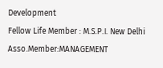Development
Fellow Life Member : M.S.P.I. New Delhi
Asso.Member:MANAGEMENT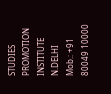STUDIES PROMOTION INSTITUTE N.DELHI
Mob.: +91 80049 10000